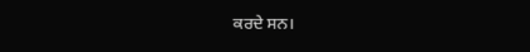ਕਰਦੇ ਸਨ।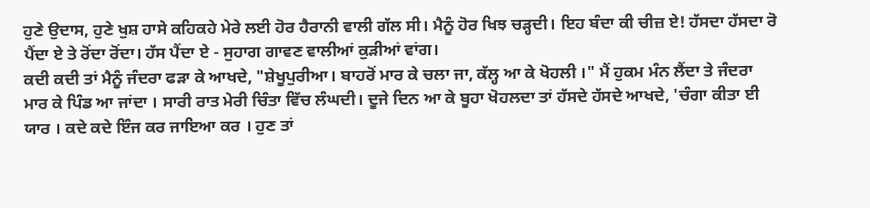ਹੁਣੇ ਉਦਾਸ, ਹੁਣੇ ਖੁਸ਼ ਹਾਸੇ ਕਹਿਕਹੇ ਮੇਰੇ ਲਈ ਹੋਰ ਹੈਰਾਨੀ ਵਾਲੀ ਗੱਲ ਸੀ। ਮੈਨੂੰ ਹੋਰ ਖਿਝ ਚੜ੍ਹਦੀ। ਇਹ ਬੰਦਾ ਕੀ ਚੀਜ਼ ਏ! ਹੱਸਦਾ ਹੱਸਦਾ ਰੋ ਪੈਂਦਾ ਏ ਤੇ ਰੋਂਦਾ ਰੋਂਦਾ। ਹੱਸ ਪੈਂਦਾ ਏ - ਸੁਹਾਗ ਗਾਵਣ ਵਾਲੀਆਂ ਕੁੜੀਆਂ ਵਾਂਗ।
ਕਦੀ ਕਦੀ ਤਾਂ ਮੈਨੂੰ ਜੰਦਰਾ ਫੜਾ ਕੇ ਆਖਦੇ, "ਸ਼ੇਖੂਪੁਰੀਆ। ਬਾਹਰੋਂ ਮਾਰ ਕੇ ਚਲਾ ਜਾ, ਕੱਲ੍ਹ ਆ ਕੇ ਖੋਹਲੀ ।" ਮੈਂ ਹੁਕਮ ਮੰਨ ਲੈਂਦਾ ਤੇ ਜੰਦਰਾ ਮਾਰ ਕੇ ਪਿੰਡ ਆ ਜਾਂਦਾ । ਸਾਰੀ ਰਾਤ ਮੇਰੀ ਚਿੰਤਾ ਵਿੱਚ ਲੰਘਦੀ। ਦੂਜੇ ਦਿਨ ਆ ਕੇ ਬੂਹਾ ਖੋਹਲਦਾ ਤਾਂ ਹੱਸਦੇ ਹੱਸਦੇ ਆਖਦੇ, 'ਚੰਗਾ ਕੀਤਾ ਈ ਯਾਰ । ਕਦੇ ਕਦੇ ਇੰਜ ਕਰ ਜਾਇਆ ਕਰ । ਹੁਣ ਤਾਂ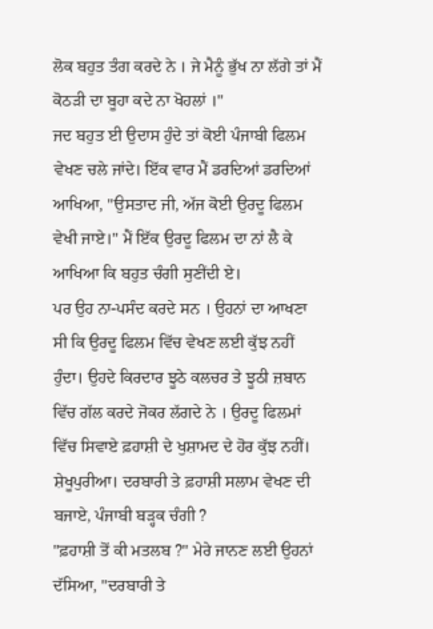ਲੋਕ ਬਹੁਤ ਤੰਗ ਕਰਦੇ ਨੇ । ਜੇ ਮੈਨੂੰ ਭੁੱਖ ਨਾ ਲੱਗੇ ਤਾਂ ਮੈਂ ਕੋਠੜੀ ਦਾ ਬੂਹਾ ਕਦੇ ਨਾ ਖੋਹਲਾਂ ।"
ਜਦ ਬਹੁਤ ਈ ਉਦਾਸ ਹੁੰਦੇ ਤਾਂ ਕੋਈ ਪੰਜਾਬੀ ਫਿਲਮ ਵੇਖਣ ਚਲੇ ਜਾਂਦੇ। ਇੱਕ ਵਾਰ ਮੈਂ ਡਰਦਿਆਂ ਡਰਦਿਆਂ ਆਖਿਆ, "ਉਸਤਾਦ ਜੀ, ਅੱਜ ਕੋਈ ਉਰਦੂ ਫਿਲਮ ਵੇਖੀ ਜਾਏ।" ਮੈਂ ਇੱਕ ਉਰਦੂ ਫਿਲਮ ਦਾ ਨਾਂ ਲੈ ਕੇ ਆਖਿਆ ਕਿ ਬਹੁਤ ਚੰਗੀ ਸੁਣੀਂਦੀ ਏ।
ਪਰ ਉਹ ਨਾ-ਪਸੰਦ ਕਰਦੇ ਸਨ । ਉਹਨਾਂ ਦਾ ਆਖਣਾ ਸੀ ਕਿ ਉਰਦੂ ਫਿਲਮ ਵਿੱਚ ਵੇਖਣ ਲਈ ਕੁੱਝ ਨਹੀਂ ਹੁੰਦਾ। ਉਹਦੇ ਕਿਰਦਾਰ ਝੂਠੇ ਕਲਚਰ ਤੇ ਝੂਠੀ ਜ਼ਬਾਨ ਵਿੱਚ ਗੱਲ ਕਰਦੇ ਜੋਕਰ ਲੱਗਦੇ ਨੇ । ਉਰਦੂ ਫਿਲਮਾਂ ਵਿੱਚ ਸਿਵਾਏ ਫ਼ਹਾਸ਼ੀ ਦੇ ਖੁਸ਼ਾਮਦ ਦੇ ਹੋਰ ਕੁੱਝ ਨਹੀਂ। ਸ਼ੇਖੂਪੁਰੀਆ। ਦਰਬਾਰੀ ਤੇ ਫ਼ਹਾਸ਼ੀ ਸਲਾਮ ਵੇਖਣ ਦੀ ਬਜਾਏ, ਪੰਜਾਬੀ ਬੜ੍ਹਕ ਚੰਗੀ ?
"ਫ਼ਹਾਸ਼ੀ ਤੋਂ ਕੀ ਮਤਲਬ ?" ਮੇਰੇ ਜਾਨਣ ਲਈ ਉਹਨਾਂ ਦੱਸਿਆ, "ਦਰਬਾਰੀ ਤੇ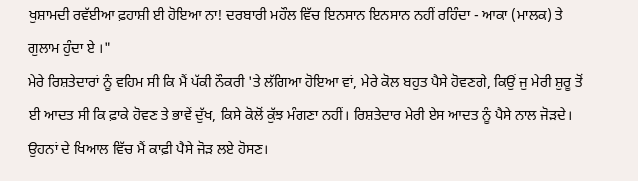ਖੁਸ਼ਾਮਦੀ ਰਵੱਈਆ ਫ਼ਹਾਸ਼ੀ ਈ ਹੋਇਆ ਨਾ! ਦਰਬਾਰੀ ਮਹੌਲ ਵਿੱਚ ਇਨਸਾਨ ਇਨਸਾਨ ਨਹੀਂ ਰਹਿੰਦਾ - ਆਕਾ (ਮਾਲਕ) ਤੇ ਗੁਲਾਮ ਹੁੰਦਾ ਏ ।"
ਮੇਰੇ ਰਿਸ਼ਤੇਦਾਰਾਂ ਨੂੰ ਵਹਿਮ ਸੀ ਕਿ ਮੈਂ ਪੱਕੀ ਨੌਕਰੀ 'ਤੇ ਲੱਗਿਆ ਹੋਇਆ ਵਾਂ, ਮੇਰੇ ਕੋਲ ਬਹੁਤ ਪੈਸੇ ਹੋਵਣਗੇ, ਕਿਉਂ ਜੁ ਮੇਰੀ ਸ਼ੁਰੂ ਤੋਂ ਈ ਆਦਤ ਸੀ ਕਿ ਫ਼ਾਕੇ ਹੋਵਣ ਤੇ ਭਾਵੇਂ ਦੁੱਖ, ਕਿਸੇ ਕੋਲੋਂ ਕੁੱਝ ਮੰਗਣਾ ਨਹੀਂ। ਰਿਸ਼ਤੇਦਾਰ ਮੇਰੀ ਏਸ ਆਦਤ ਨੂੰ ਪੈਸੇ ਨਾਲ ਜੋੜਦੇ। ਉਹਨਾਂ ਦੇ ਖਿਆਲ ਵਿੱਚ ਮੈਂ ਕਾਫ਼ੀ ਪੈਸੇ ਜੋੜ ਲਏ ਹੋਸਣ।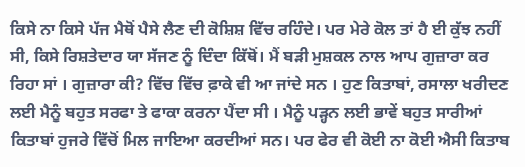ਕਿਸੇ ਨਾ ਕਿਸੇ ਪੱਜ ਮੈਥੋਂ ਪੈਸੇ ਲੈਣ ਦੀ ਕੋਸ਼ਿਸ਼ ਵਿੱਚ ਰਹਿੰਦੇ। ਪਰ ਮੇਰੇ ਕੋਲ ਤਾਂ ਹੈ ਈ ਕੁੱਝ ਨਹੀਂ ਸੀ, ਕਿਸੇ ਰਿਸ਼ਤੇਦਾਰ ਯਾ ਸੱਜਣ ਨੂੰ ਦਿੰਦਾ ਕਿੱਥੋਂ। ਮੈਂ ਬੜੀ ਮੁਸ਼ਕਲ ਨਾਲ ਆਪ ਗੁਜ਼ਾਰਾ ਕਰ ਰਿਹਾ ਸਾਂ । ਗੁਜ਼ਾਰਾ ਕੀ? ਵਿੱਚ ਵਿੱਚ ਫ਼ਾਕੇ ਵੀ ਆ ਜਾਂਦੇ ਸਨ । ਹੁਣ ਕਿਤਾਬਾਂ, ਰਸਾਲਾ ਖਰੀਦਣ ਲਈ ਮੈਨੂੰ ਬਹੁਤ ਸਰਫਾ ਤੇ ਫਾਕਾ ਕਰਨਾ ਪੈਂਦਾ ਸੀ । ਮੈਨੂੰ ਪੜ੍ਹਨ ਲਈ ਭਾਵੇਂ ਬਹੁਤ ਸਾਰੀਆਂ ਕਿਤਾਬਾਂ ਹੁਜਰੇ ਵਿੱਚੋਂ ਮਿਲ ਜਾਇਆ ਕਰਦੀਆਂ ਸਨ। ਪਰ ਫੇਰ ਵੀ ਕੋਈ ਨਾ ਕੋਈ ਐਸੀ ਕਿਤਾਬ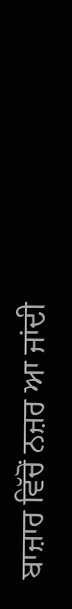ਬਾਜ਼ਾਰ ਵਿੱਚੋਂ ਨਜ਼ਰ ਆ ਜਾਂਦੀ